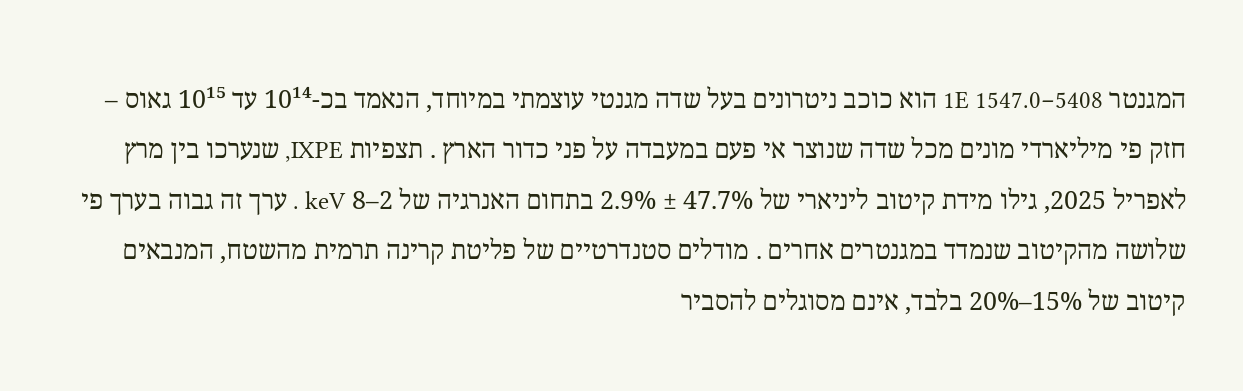המגנטר 1E 1547.0−5408 הוא כוכב ניטרונים בעל שדה מגנטי עוצמתי במיוחד, הנאמד בכ-10¹⁴ עד 10¹⁵ גאוס – חזק פי מיליארדי מונים מכל שדה שנוצר אי פעם במעבדה על פני כדור הארץ . תצפיות IXPE, שנערכו בין מרץ לאפריל 2025, גילו מידת קיטוב ליניארי של 47.7% ± 2.9% בתחום האנרגיה של 2–8 keV . ערך זה גבוה בערך פי שלושה מהקיטוב שנמדד במגנטרים אחרים . מודלים סטנדרטיים של פליטת קרינה תרמית מהשטח, המנבאים קיטוב של 15%–20% בלבד, אינם מסוגלים להסביר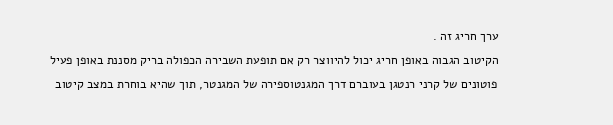ערך חריג זה .
הקיטוב הגבוה באופן חריג יכול להיווצר רק אם תופעת השבירה הכפולה בריק מסננת באופן פעיל פוטונים של קרני רנטגן בעוברם דרך המגנטוספירה של המגנטר, תוך שהיא בוחרת במצב קיטוב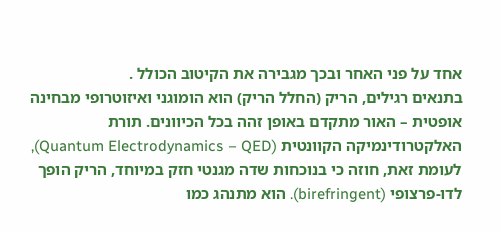אחד על פני האחר ובכך מגבירה את הקיטוב הכולל .
בתנאים רגילים, הריק (החלל הריק) הוא הומוגני ואיזוטרופי מבחינה אופטית – האור מתקדם באופן זהה בכל הכיוונים. תורת האלקטרודינמיקה הקוונטית (Quantum Electrodynamics – QED), לעומת זאת, חוזה כי בנוכחות שדה מגנטי חזק במיוחד, הריק הופך לדו-פרצופי (birefringent). הוא מתנהג כמו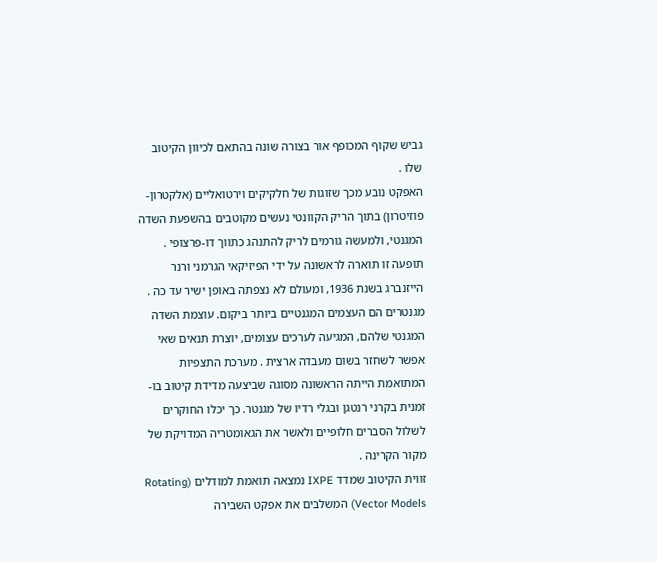גביש שקוף המכופף אור בצורה שונה בהתאם לכיוון הקיטוב שלו .
האפקט נובע מכך שזוגות של חלקיקים וירטואליים (אלקטרון-פוזיטרון) בתוך הריק הקוונטי נעשים מקוטבים בהשפעת השדה המגנטי, ולמעשה גורמים לריק להתנהג כתווך דו-פרצופי . תופעה זו תוארה לראשונה על ידי הפיזיקאי הגרמני ורנר הייזנברג בשנת 1936, ומעולם לא נצפתה באופן ישיר עד כה .
מגנטרים הם העצמים המגנטיים ביותר ביקום. עוצמת השדה המגנטי שלהם, המגיעה לערכים עצומים, יוצרת תנאים שאי אפשר לשחזר בשום מעבדה ארצית . מערכת התצפיות המתואמת הייתה הראשונה מסוגה שביצעה מדידת קיטוב בו-זמנית בקרני רנטגן ובגלי רדיו של מגנטר. כך יכלו החוקרים לשלול הסברים חלופיים ולאשר את הגאומטריה המדויקת של מקור הקרינה .
זווית הקיטוב שמדד IXPE נמצאה תואמת למודלים (Rotating Vector Models) המשלבים את אפקט השבירה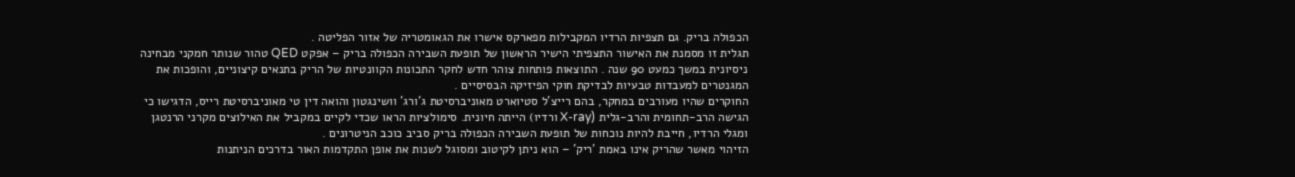הכפולה בריק. גם תצפיות הרדיו המקבילות מפארקס אישרו את הגאומטריה של אזור הפליטה .
תגלית זו מסמנת את האישור התצפיתי הישיר הראשון של תופעת השבירה הכפולה בריק – אפקט QED טהור שנותר חמקני מבחינה ניסיונית במשך כמעט 90 שנה . התוצאות פותחות צוהר חדש לחקר התכונות הקוונטיות של הריק בתנאים קיצוניים, והופכות את המגנטרים למעבדות טבעיות לבדיקת חוקי הפיזיקה הבסיסיים .
החוקרים שהיו מעורבים במחקר, בהם רייצ'ל סטיוארט מאוניברסיטת ג'ורג' וושינגטון והואה דין טי מאוניברסיטת רייס, הדגישו כי הגישה הרב-תחומית והרב-גלית (X-ray ורדיו) הייתה חיונית. סימולציות הראו שכדי לקיים במקביל את האילוצים מקרני הרנטגן ומגלי הרדיו, חייבת להיות נוכחות של תופעת השבירה הכפולה בריק סביב כוכב הניטרונים .
הזיהוי מאשר שהריק אינו באמת 'ריק' – הוא ניתן לקיטוב ומסוגל לשנות את אופן התקדמות האור בדרכים הניתנות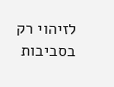לזיהוי רק בסביבות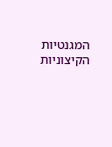המגנטיות הקיצוניות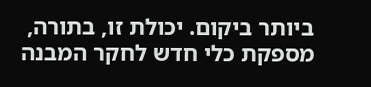ביותר ביקום. יכולת זו, בתורה, מספקת כלי חדש לחקר המבנה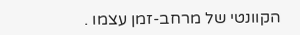הקוונטי של מרחב-זמן עצמו .